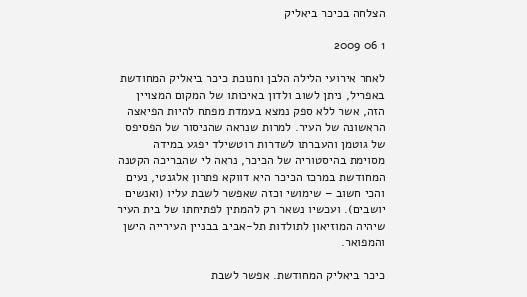הצלחה בכיכר ביאליק

1 06 2009

לאחר אירועי הלילה הלבן וחנוכת כיכר ביאליק המחודשת באפריל, ניתן לשוב ולדון באיכותו של המקום המצויין הזה, אשר ללא ספק נמצא בעמדת מפתח להיות הפיאצה הראשונה של העיר. למרות שנראה שהניסור של הפסיפס של גוטמן והעברתו לשדרות רוטשילד יפגע במידה מסוימת בהיסטוריה של הכיכר, נראה לי שהבריכה הקטנה המחודשת במרכז הכיכר היא דווקא פתרון אלגנטי, נעים והכי חשוב – שימושי וכזה שאפשר לשבת עליו (ואנשים יושבים). ועכשיו נשאר רק להמתין לפתיחתו של בית העיר שיהיה המוזיאון לתולדות תל-אביב בבניין העירייה הישן והמפואר.

כיכר ביאליק המחודשת. אפשר לשבת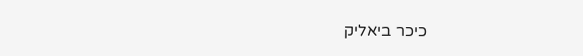כיכר ביאליק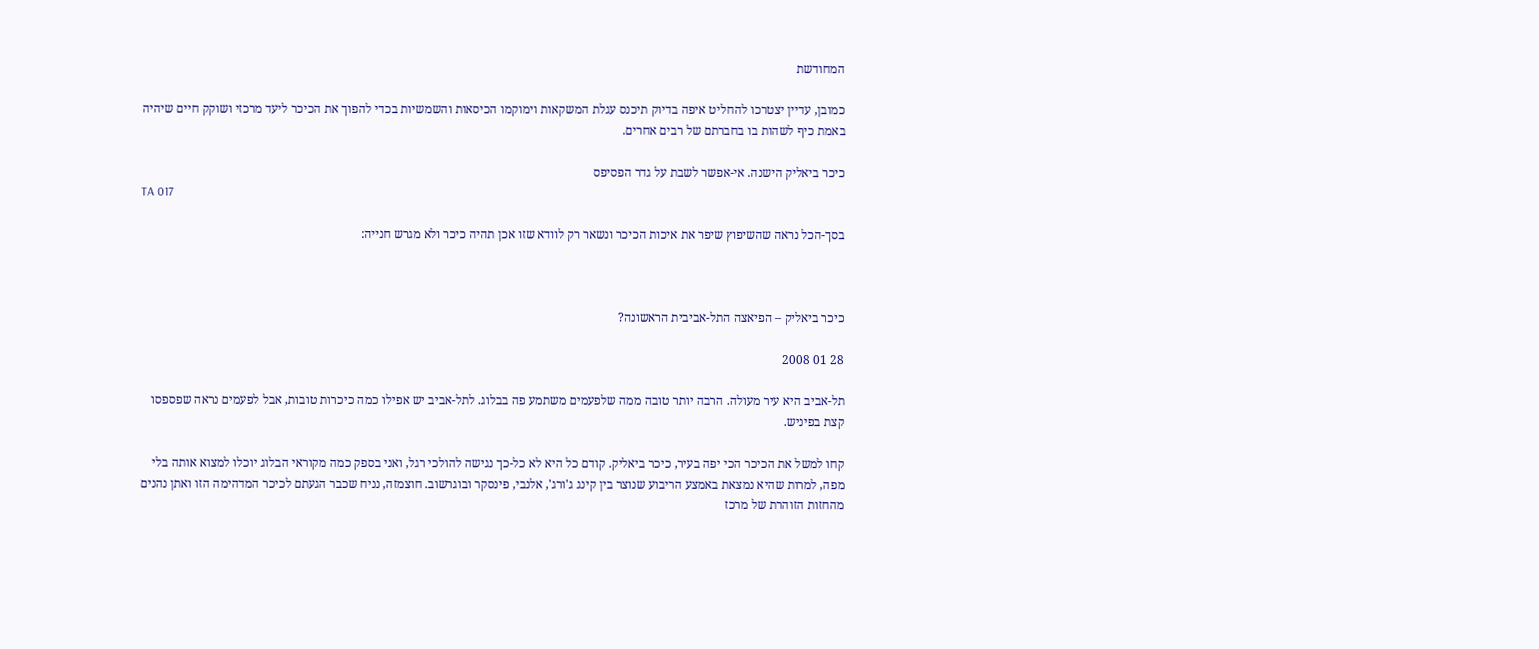המחודשת

כמובן, עדיין יצטרכו להחליט איפה בדיוק תיכנס עגלת המשקאות וימוקמו הכיסאות והשמשיות בכדי להפוך את הכיכר ליעד מרכזי ושוקק חיים שיהיה באמת כיף לשהות בו בחברתם של רבים אחרים.

כיכר ביאליק הישנה. אי-אפשר לשבת על גדר הפסיפס
TA 017

בסך-הכל נראה שהשיפוץ שיפר את איכות הכיכר ונשאר רק לוודא שזו אכן תהיה כיכר ולא מגרש חנייה:



כיכר ביאליק – הפיאצה התל-אביבית הראשונה?

28 01 2008

תל-אביב היא עיר מעולה. הרבה יותר טובה ממה שלפעמים משתמע פה בבלוג. לתל-אביב יש אפילו כמה כיכרות טובות, אבל לפעמים נראה שפספסו קצת בפיניש.

קחו למשל את הכיכר הכי יפה בעיר, כיכר ביאליק. קודם כל היא לא כל-כך נגישה להולכי רגל, ואני בספק כמה מקוראי הבלוג יוכלו למצוא אותה בלי מפה, למרות שהיא נמצאת באמצע הריבוע שנוצר בין קינג ג'ורג', אלנבי, פינסקר ובוגרשוב. חוצמזה, נניח שכבר הגעתם לכיכר המדהימה הזו ואתן נהנים מהחזות הזוהרת של מרכז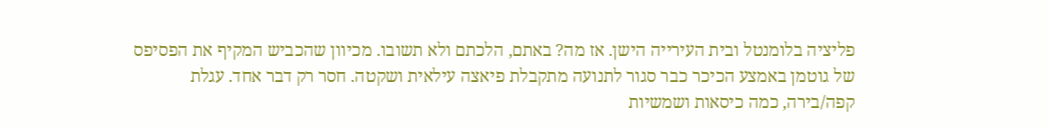פליציה בלומנטל ובית העירייה הישן. אז מה? באתם, הלכתם ולא תשובו. מכיוון שהכביש המקיף את הפסיפס של גוטמן באמצע הכיכר כבר סגור לתנועה מתקבלת פיאצה עילאית ושקטה. חסר רק דבר אחד. עגלת קפה/בירה, כמה כיסאות ושמשיות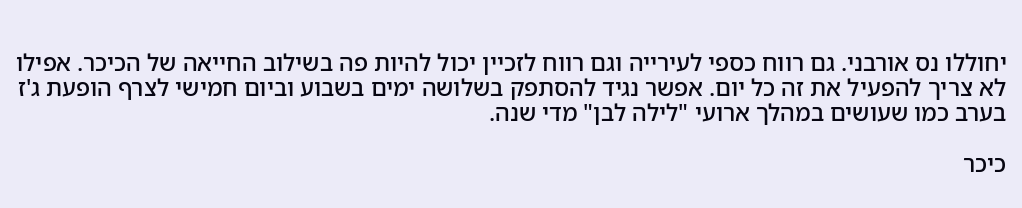יחוללו נס אורבני. גם רווח כספי לעירייה וגם רווח לזכיין יכול להיות פה בשילוב החייאה של הכיכר. אפילו לא צריך להפעיל את זה כל יום. אפשר נגיד להסתפק בשלושה ימים בשבוע וביום חמישי לצרף הופעת ג'ז בערב כמו שעושים במהלך ארועי "לילה לבן" מדי שנה.

כיכר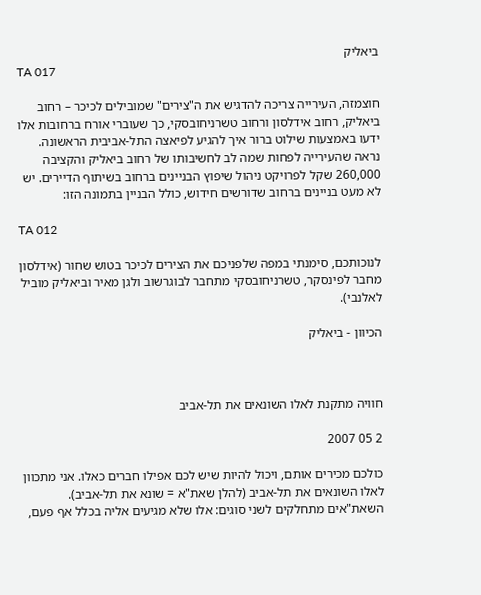ביאליק
TA 017

חוצמזה, העירייה צריכה להדגיש את ה"צירים" שמובילים לכיכר – רחוב ביאליק, רחוב אידלסון ורחוב טשרניחובסקי, כך שעוברי אורח ברחובות אלו ידעו באמצעות שילוט ברור איך להגיע לפיאצה התל-אביבית הראשונה. נראה שהעירייה לפחות שמה לב לחשיבותו של רחוב ביאליק והקציבה 260,000 שקל לפרויקט ניהול שיפוץ הבניינים ברחוב בשיתוף הדיירים. יש לא מעט בניינים ברחוב שדורשים חידוש, כולל הבניין בתמונה הזו:

TA 012

לנוכותכם, סימנתי במפה שלפניכם את הצירים לכיכר בטוש שחור (אידלסון מחבר לפינסקר, טשרניחובסקי מתחבר לבוגרשוב ולגן מאיר וביאליק מוביל לאלנבי).

הכיוון - ביאליק



חוויה מתקנת לאלו השונאים את תל-אביב

2 05 2007

כולכם מכירים אותם, ויכול להיות שיש לכם אפילו חברים כאלו. אני מתכוון לאלו השונאים את תל-אביב (להלן שאת"א = שונא את תל-אביב). השאת"אים מתחלקים לשני סוגים: אלו שלא מגיעים אליה בכלל אף פעם,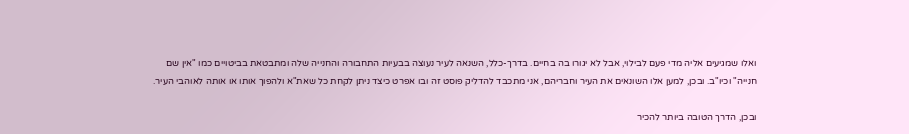ואלו שמגיעים אליה מדי פעם לבילוי, אבל לא יגורו בה בחיים. בדרך-כלל, השנאה לעיר נעוצה בבעיות התחבורה והחנייה שלה ומתבטאת בביטויים כמו "אין שם חנייה" וכיו"ב. ובכן, למען אלו השונאים את העיר וחבריהם, אני מתכבד להדליק פוסט זה ובו אפרט כיצד ניתן לקחת כל שאת"א ולהפוך אותו או אותה לאוהבי העיר.

ובכן, הדרך הטובה ביותר להכיר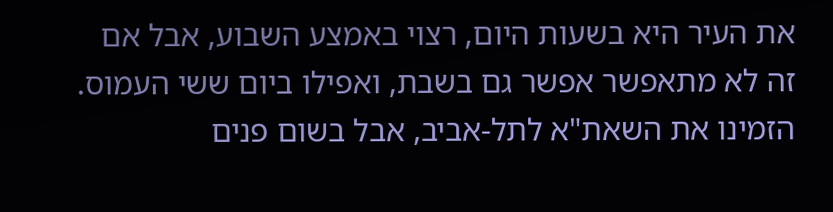את העיר היא בשעות היום, רצוי באמצע השבוע, אבל אם זה לא מתאפשר אפשר גם בשבת, ואפילו ביום ששי העמוס. הזמינו את השאת"א לתל-אביב, אבל בשום פנים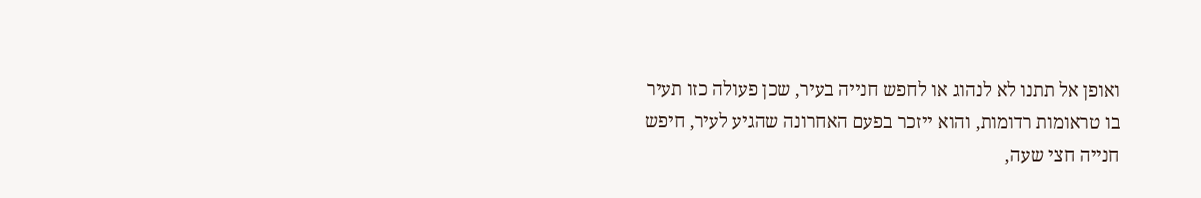ואופן אל תתנו לא לנהוג או לחפש חנייה בעיר, שכן פעולה כזו תעיר בו טראומות רדומות, והוא ייזכר בפעם האחרונה שהגיע לעיר, חיפש חנייה חצי שעה,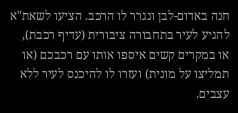חנה באדום-לבן ונגרר לו הרכב. הציעו לשאת"א להגיע לעיר בתחבורה ציבורית (עדיף רכבת), או במקרים קשים איספו אותו עם רכבכם (או תמליצו על מונית) ועזרו לו להיכנס לעיר ללא עצבים.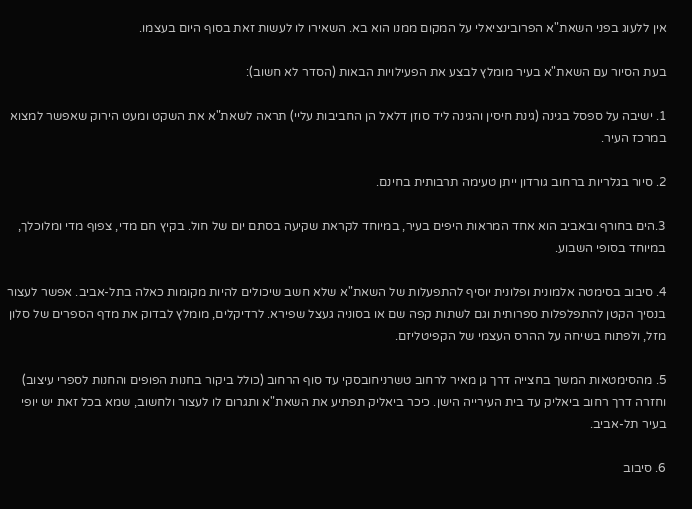אין ללעוג בפני השאת"א הפרובינציאלי על המקום ממנו הוא בא. השאירו לו לעשות זאת בסוף היום בעצמו.

בעת הסיור עם השאת"א בעיר מומלץ לבצע את הפעילויות הבאות (הסדר לא חשוב):

1. ישיבה על ספסל בגינה (גינת חיסין והגינה ליד סוזן דלאל הן החביבות עליי) תראה לשאת"א את השקט ומעט הירוק שאפשר למצוא במרכז העיר.

2. סיור בגלריות ברחוב גורדון ייתן טעימה תרבותית בחינם.

3.הים בחורף ובאביב הוא אחד המראות היפים בעיר, במיוחד לקראת שקיעה בסתם יום של חול. בקיץ חם מדי, צפוף מדי ומלוכלך, במיוחד בסופי השבוע.

4. סיבוב בסימטה אלמונית ופלונית יוסיף להתפעלות של השאת"א שלא חשב שיכולים להיות מקומות כאלה בתל-אביב. אפשר לעצור בנסיך הקטן להתפלפלות ספרותית וגם לשתות קפה שם או בסוניה געצל שפירא. לרדיקלים, מומלץ לבדוק את מדף הספרים של סלון מזל, ולפתוח בשיחה על ההרס העצמי של הקפיטליזם.

5. מהסימטאות המשך בחצייה דרך גן מאיר לרחוב טשרניחובסקי עד סוף הרחוב (כולל ביקור בחנות הפופים והחנות לספרי עיצוב) וחזרה דרך רחוב ביאליק עד בית העירייה הישן. כיכר ביאליק תפתיע את השאת"א ותגרום לו לעצור ולחשוב, שמא בכל זאת יש יופי בעיר תל-אביב.

6. סיבוב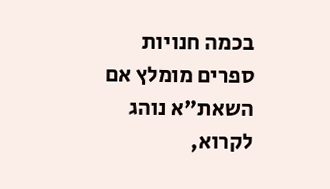בכמה חנויות ספרים מומלץ אם השאת"א נוהג לקרוא,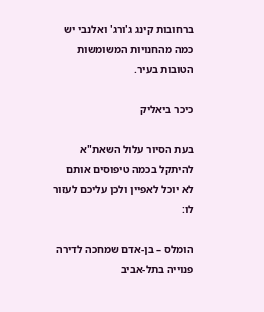ברחובות קינג ג'ורג' ואלנבי יש כמה מהחנויות המשומשות הטובות בעיר.

כיכר ביאליק

בעת הסיור עלול השאת"א להיתקל בכמה טיפוסים אותם לא יוכל לאפיין ולכן עליכם לעזור לו:

הומלס – בן-אדם שמחכה לדירה פנוייה בתל-אביב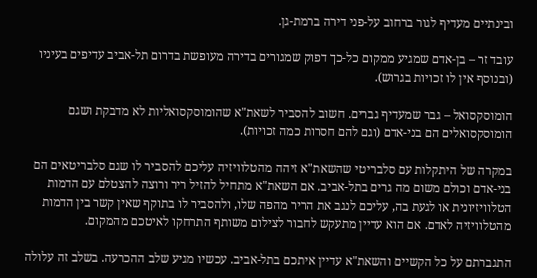ובינתיים מעדיף לגור ברחוב על-פני דירה ברמת-גן.

עובד זר – בן-אדם שמגיע ממקום כל-כך דפוק שמגורים בדירה מעופשת בדרום תל-אביב עדיפים בעיניו (ובנוסף אין לו זכויות בגרוש).

הומוסקסואל – גבר שמעדיף גברים. חשוב להסביר לשאת"א שהומוסקסואליות לא מדבקת ושגם הומוסקסואלים הם בני-אדם (וגם להם חסרות כמה זכויות).

במקרה של היתקלות עם סלבריטי שהשאת"א זיהה מהטלוויזיה עליכם להסביר לו שגם סלבריטאים הם בני-אדם וכולם משום מה גרים בתל-אביב. אם השאת"א מתחיל להזיל ריר ורוצה להצטלם עם הדמות הטלוויזיונית או לגעת בה, עליכם לנגב את הריר מהפה שלו, ולהסביר לו בתוקף שאין קשר בין הדמות מהטלוויזיה לאדם. אם הוא עדיין מתעקש לחבור לצילום משותף התרחקו לאיטכם מהמקום.

התגברתם על כל הקשיים והשאת"א עדיין איתכם בתל-אביב. עכשיו מגיע שלב ההכרעה. בשלב זה עלולה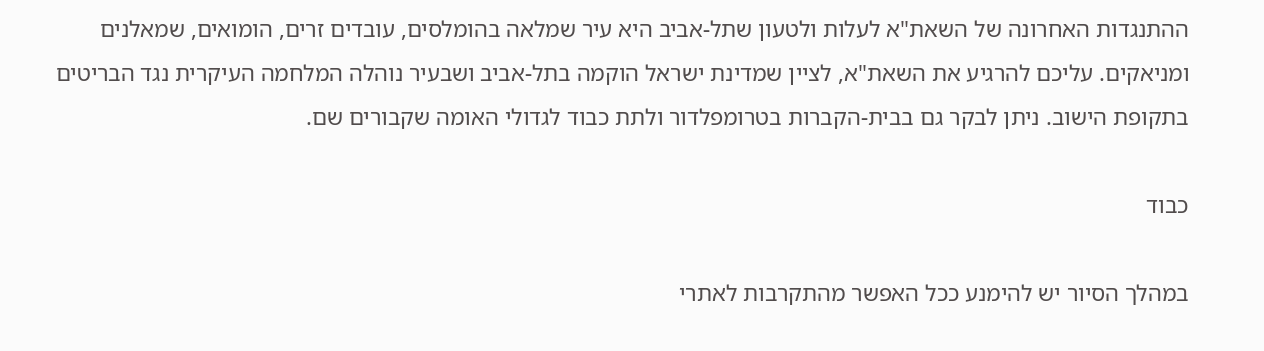ההתנגדות האחרונה של השאת"א לעלות ולטעון שתל-אביב היא עיר שמלאה בהומלסים, עובדים זרים, הומואים, שמאלנים ומניאקים. עליכם להרגיע את השאת"א, לציין שמדינת ישראל הוקמה בתל-אביב ושבעיר נוהלה המלחמה העיקרית נגד הבריטים בתקופת הישוב. ניתן לבקר גם בבית-הקברות בטרומפלדור ולתת כבוד לגדולי האומה שקבורים שם.

כבוד

במהלך הסיור יש להימנע ככל האפשר מהתקרבות לאתרי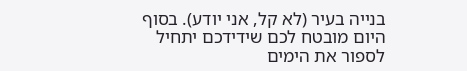בנייה בעיר (לא קל, אני יודע). בסוף היום מובטח לכם שידידכם יתחיל לספור את הימים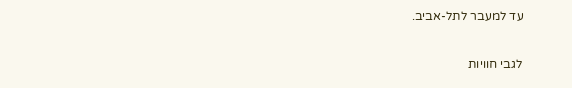עד למעבר לתל-אביב.

לגבי חוויות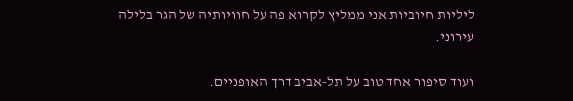ליליות חיוביות אני ממליץ לקרוא פה על חוויותיה של הגר בלילה עירוני.

ועוד סיפור אחד טוב על תל-אביב דרך האופניים.